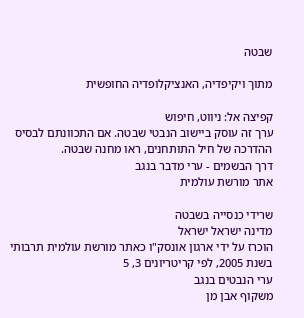שבטה

מתוך ויקיפדיה, האנציקלופדיה החופשית

קפיצה אל: ניווט, חיפוש
ערך זה עוסק ביישוב הנבטי שבטה. אם התכוונתם לבסיס ההדרכה של חיל התותחנים, ראו מחנה שבטה.
דרך הבשמים - ערי מדבר בנגב
אתר מורשת עולמית

שרידי כנסייה בשבטה
מדינה ישראל ישראל
הוכרז על ידי ארגון אונסק"ו כאתר מורשת עולמית תרבותי בשנת 2005, לפי קריטריונים 3, 5
ערי הנבטים בנגב
משקוף אבן מן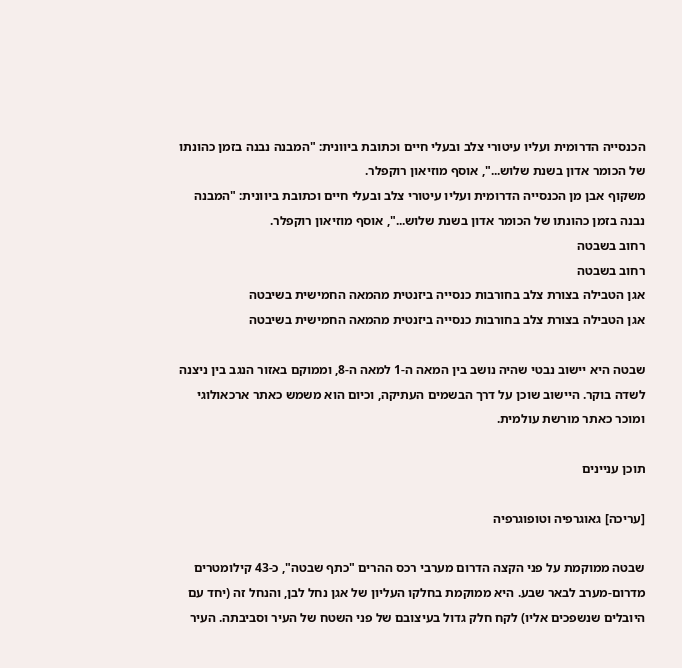הכנסייה הדרומית ועליו עיטורי צלב ובעלי חיים וכתובת ביוונית: "המבנה נבנה בזמן כהונתו של הכומר אדון בשנת שלוש...", אוסף מוזיאון רוקפלר.
משקוף אבן מן הכנסייה הדרומית ועליו עיטורי צלב ובעלי חיים וכתובת ביוונית: "המבנה נבנה בזמן כהונתו של הכומר אדון בשנת שלוש...", אוסף מוזיאון רוקפלר.
רחוב בשבטה
רחוב בשבטה
אגן הטבילה בצורת צלב בחורבות כנסייה ביזנטית מהמאה החמישית בשיבטה
אגן הטבילה בצורת צלב בחורבות כנסייה ביזנטית מהמאה החמישית בשיבטה

שבטה היא יישוב נבטי שהיה נושב בין המאה ה-1 למאה ה-8, וממוקם באזור הנגב בין ניצנה לשדה בוקר. היישוב שוכן על דרך הבשמים העתיקה, וכיום הוא משמש כאתר ארכאולוגי ומוכר כאתר מורשת עולמית.

תוכן עניינים

[עריכה] גאוגרפיה וטופוגרפיה

שבטה ממוקמת על פני הקצה הדרום מערבי רכס ההרים "כתף שבטה", כ-43 קילומטרים מדרום-מערב לבאר שבע. היא ממוקמת בחלקו העליון של אגן נחל לבן, והנחל זה (יחד עם היובלים שנשפכים אליו) לקח חלק גדול בעיצובם של פני השטח של העיר וסביבתה. העיר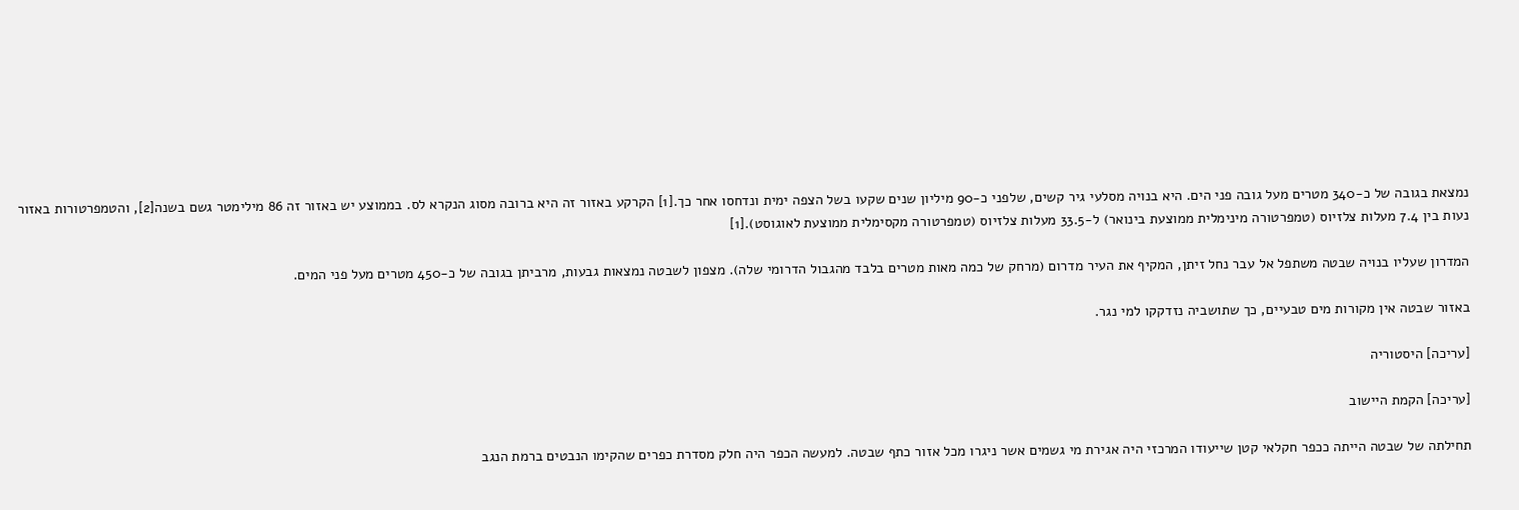נמצאת בגובה של כ-340 מטרים מעל גובה פני הים. היא בנויה מסלעי גיר קשים, שלפני כ-90 מיליון שנים שקעו בשל הצפה ימית ונדחסו אחר כך.[1] הקרקע באזור זה היא ברובה מסוג הנקרא לס. בממוצע יש באזור זה 86 מילימטר גשם בשנה[2], והטמפרטורות באזור נעות בין 7.4 מעלות צלזיוס (טמפרטורה מינימלית ממוצעת בינואר) ל-33.5 מעלות צלזיוס (טמפרטורה מקסימלית ממוצעת לאוגוסט).[1]

המדרון שעליו בנויה שבטה משתפל אל עבר נחל זיתן, המקיף את העיר מדרום (מרחק של כמה מאות מטרים בלבד מהגבול הדרומי שלה). מצפון לשבטה נמצאות גבעות, מרביתן בגובה של כ-450 מטרים מעל פני המים.

באזור שבטה אין מקורות מים טבעיים, כך שתושביה נזדקקו למי נגר.

[עריכה] היסטוריה

[עריכה] הקמת היישוב

תחילתה של שבטה הייתה ככפר חקלאי קטן שייעודו המרכזי היה אגירת מי גשמים אשר ניגרו מכל אזור כתף שבטה. למעשה הכפר היה חלק מסדרת כפרים שהקימו הנבטים ברמת הנגב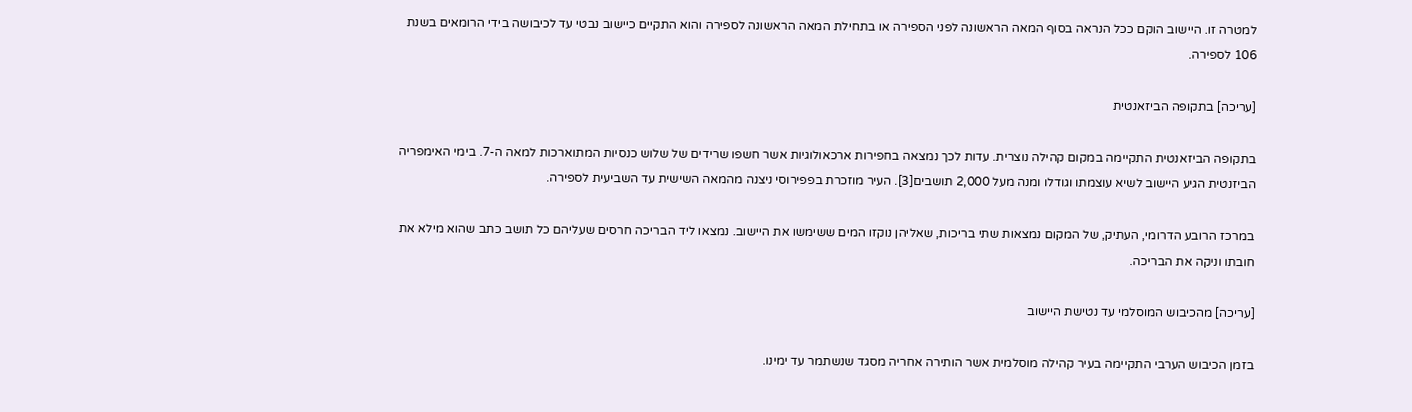למטרה זו. היישוב הוקם ככל הנראה בסוף המאה הראשונה לפני הספירה או בתחילת המאה הראשונה לספירה והוא התקיים כיישוב נבטי עד לכיבושה בידי הרומאים בשנת 106 לספירה.

[עריכה] בתקופה הביזאנטית

בתקופה הביזאנטית התקיימה במקום קהילה נוצרית. עדות לכך נמצאה בחפירות ארכאולוגיות אשר חשפו שרידים של שלוש כנסיות המתוארכות למאה ה-7. בימי האימפריה הביזנטית הגיע היישוב לשיא עוצמתו וגודלו ומנה מעל 2,000 תושבים[3]. העיר מוזכרת בפפירוסי ניצנה מהמאה השישית עד השביעית לספירה.

במרכז הרובע הדרומי, העתיק, של המקום נמצאות שתי בריכות, שאליהן נוקזו המים ששימשו את היישוב. נמצאו ליד הבריכה חרסים שעליהם כל תושב כתב שהוא מילא את חובתו וניקה את הבריכה.

[עריכה] מהכיבוש המוסלמי עד נטישת היישוב

בזמן הכיבוש הערבי התקיימה בעיר קהילה מוסלמית אשר הותירה אחריה מסגד שנשתמר עד ימינו.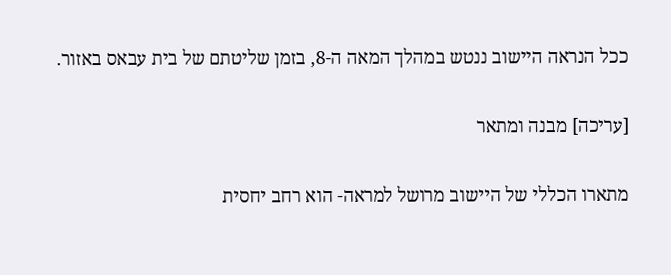ככל הנראה היישוב ננטש במהלך המאה ה-8, בזמן שליטתם של בית עבאס באזור.

[עריכה] מבנה ומתאר

מתארו הכללי של היישוב מרושל למראה- הוא רחב יחסית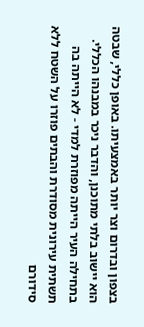בצפון ובדרום וצר יותר באמצעיתו. באופן כללי, שבטה הוא יישוב בלתי מתוכנן, והדבר ניכר במבנהו הכללי. בתחילה העיר הייתה מפוזרת למדי - לא הייתה בה תשתית עירונית מסודרת והבתים פוזרו על השטח ללא סידורם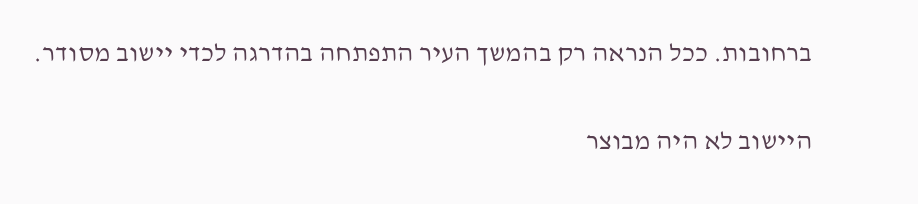ברחובות. ככל הנראה רק בהמשך העיר התפתחה בהדרגה לכדי יישוב מסודר.

היישוב לא היה מבוצר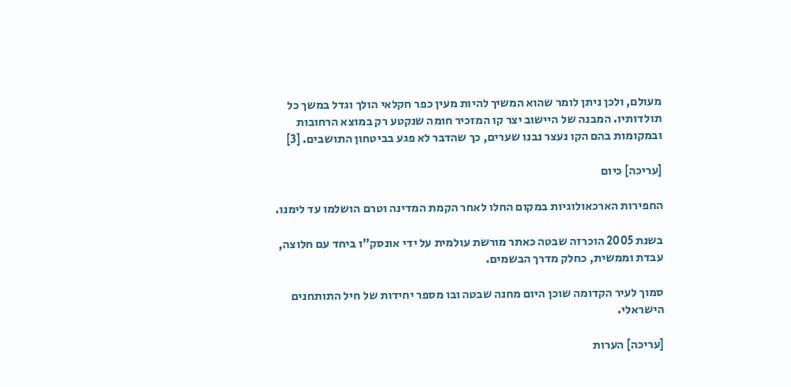מעולם, ולכן ניתן לומר שהוא המשיך להיות מעין כפר חקלאי הולך וגדל במשך כל תולדותיו. המבנה של היישוב יצר קו המזכיר חומה שנקטע רק במוצא הרחובות ובמקומות בהם הקו נעצר נבנו שערים, כך שהדבר לא פגע בביטחון התושבים. [3]

[עריכה] כיום

החפירות הארכאולוגיות במקום החלו לאחר הקמת המדינה וטרם הושלמו עד לימנו.

בשנת 2005 הוכרזה שבטה כאתר מורשת עולמית על ידי אונסק"ו ביחד עם חלוצה, עבדת וממשית, כחלק מדרך הבשמים.

סמוך לעיר הקדומה שוכן היום מחנה שבטה ובו מספר יחידות של חיל התותחנים הישראלי.

[עריכה] הערות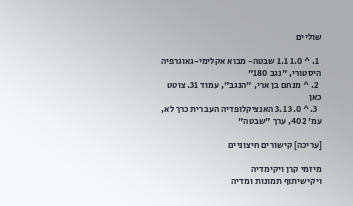שוליים

  1. ^ 1.0 1.1 שבטה- מבוא אקלימי-גאוגרפיה היסטורי, "נגב 180"
  2. ^ מנחם בן ארי, "הנגב", עמוד 31. צוטט כאן
  3. ^ 3.0 3.1 האנציקלופדיה העברית כרך לא, עמ' 402, ערך "שבטה"

[עריכה] קישורים חיצוניים

מיזמי קרן ויקימדיה
ויקישיתוף תמונות ומדיה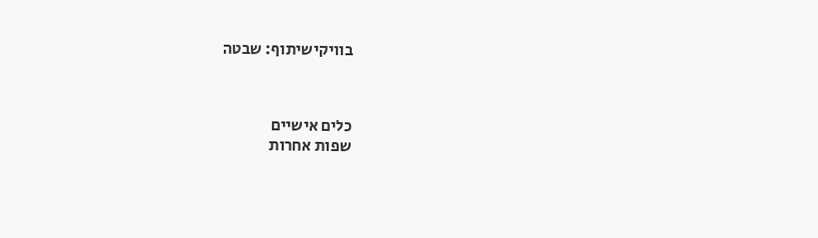בוויקישיתוף: שבטה



כלים אישיים
שפות אחרות